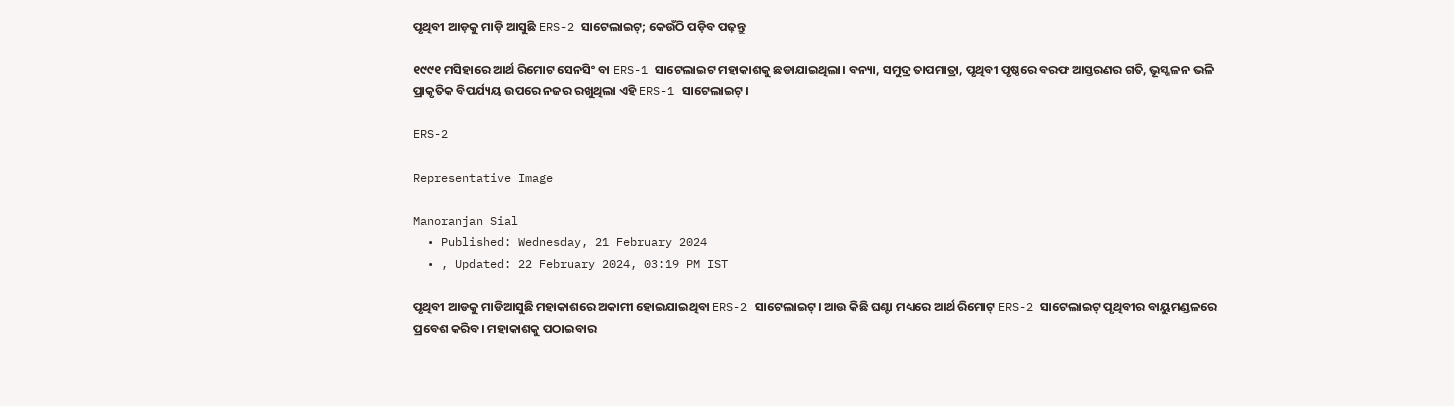ପୃଥିବୀ ଆଡ଼କୁ ମାଡ଼ି ଆସୁଛି ERS-2 ସାଟେଲାଇଟ୍‌; କେଉଁଠି ପଡ଼ିବ ପ‍ଢ଼ନ୍ତୁ

୧୯୯୧ ମସିହାରେ ଆର୍ଥ ରିମୋଟ ସେନସିଂ ବା ERS-1 ସାଟେଲାଇଟ ମହାକାଶକୁ ଛଡାଯାଇଥିଲା। ବନ୍ୟା, ସମୁଦ୍ର ତାପମାତ୍ରା, ପୃଥିବୀ ପୃଷ୍ଠରେ ବରଫ ଆସ୍ତରଣର ଗତି, ଭୂସ୍ଖଳନ ଭଳି ପ୍ରାକୃତିକ ବିପର୍ଯ୍ୟୟ ଉପରେ ନଜର ରଖୁଥିଲା ଏହି ERS-1 ସାଟେଲାଇଟ୍‌।

ERS-2

Representative Image

Manoranjan Sial
  • Published: Wednesday, 21 February 2024
  • , Updated: 22 February 2024, 03:19 PM IST

ପୃଥିବୀ ଆଡକୁ ମାଡିଆସୁଛି ମହାକାଶରେ ଅକାମୀ ହୋଇଯାଇଥିବା ERS-2 ସାଟେଲାଇଟ୍‌। ଆଉ କିଛି ଘଣ୍ଟା ମଧ୍ୟରେ ଆର୍ଥ ରିମୋଟ୍‌ ERS-2 ସାଟେଲାଇଟ୍‌ ପୃଥିବୀର ବାୟୁମଣ୍ଡଳରେ ପ୍ରବେଶ କରିବ। ମହାକାଶକୁ ପଠାଇବାର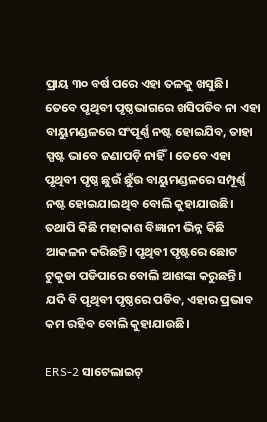ପ୍ରାୟ ୩୦ ବର୍ଷ ପରେ ଏହା ତଳକୁ ଖସୁଛି। ତେବେ ପୃଥିବୀ ପୃଷ୍ଠଭାଗରେ ଖସିପଡିବ ନା ଏହା ବାୟୁମଣ୍ଡଳରେ ସଂପୂର୍ଣ୍ଣ ନଷ୍ଟ ହୋଇଯିବ, ତାହା ସ୍ପଷ୍ଟ ଭାବେ ଜଣାପଡ଼ି ନାହିଁ। ତେବେ ଏହା ପୃଥିବୀ ପୃଷ୍ଠ ଛୁଉଁ ଛୁଁଉ ବାୟୁମଣ୍ଡଳରେ ସମ୍ପୂର୍ଣ୍ଣ ନଷ୍ଟ ହୋଇଯାଇଥିବ ବୋଲି କୁହାଯାଉଛି। ତଥାପି କିଛି ମହାକାଶ ବିଜ୍ଞାନୀ ଭିନ୍ନ କିଛି ଆକଳନ କରିଛନ୍ତି। ପୃଥିବୀ ପୃଷ୍ଟରେ ଛୋଟ ଟୁକୁଡା ପଡିପାରେ ବୋଲି ଆଶଙ୍କା କରୁଛନ୍ତି। ଯଦି ବି ପୃଥିବୀ ପୃଷ୍ଠରେ ପଡିବ, ଏହାର ପ୍ରଭାବ କମ ରହିବ ବୋଲି କୁହାଯାଉଛି।

ERS-2 ସାଟେଲାଇଟ୍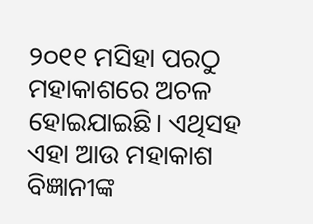୨୦୧୧ ମସିହା ପରଠୁ ମହାକାଶରେ ଅଚଳ ହୋଇଯାଇଛି। ଏଥିସହ ଏହା ଆଉ ମହାକାଶ ବିଜ୍ଞାନୀଙ୍କ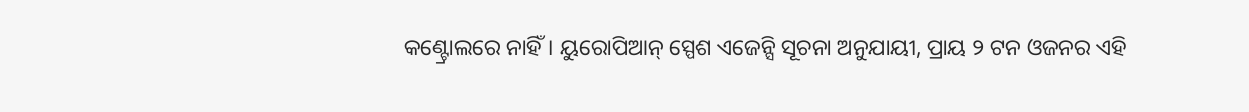କଣ୍ଟ୍ରୋଲରେ ନାହିଁ। ୟୁରୋପିଆନ୍‌ ସ୍ପେଶ ଏଜେନ୍ସି ସୂଚନା ଅନୁଯାୟୀ, ପ୍ରାୟ ୨ ଟନ ଓଜନର ଏହି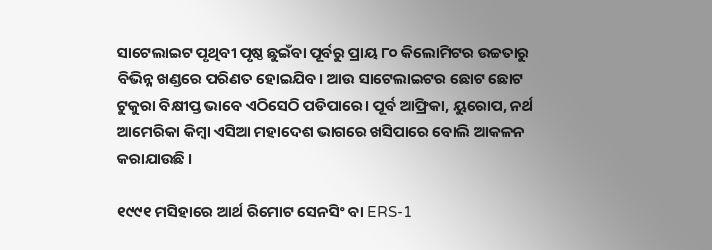ସାଟେଲାଇଟ ପୃଥିବୀ ପୃଷ୍ଠ ଛୁଇଁବା ପୂର୍ବରୁ ପ୍ରାୟ ୮୦ କିଲୋମିଟର ଉଚ୍ଚତାରୁ ବିଭିନ୍ନ ଖଣ୍ଡରେ ପରିଣତ ହୋଇଯିବ। ଆଉ ସାଟେଲାଇଟର ଛୋଟ ଛୋଟ ଟୁକୁରା ବିକ୍ଷୀପ୍ତ ଭାବେ ଏଠିସେଠି ପଡିପାରେ। ପୂର୍ବ ଆଫ୍ରିକା, ୟୁରୋପ, ନର୍ଥ ଆମେରିକା କିମ୍ବା ଏସିଆ ମହାଦେଶ ଭାଗରେ ଖସିପାରେ ବୋଲି ଆକଳନ କରାଯାଉଛି ।

୧୯୯୧ ମସିହାରେ ଆର୍ଥ ରିମୋଟ ସେନସିଂ ବା ERS-1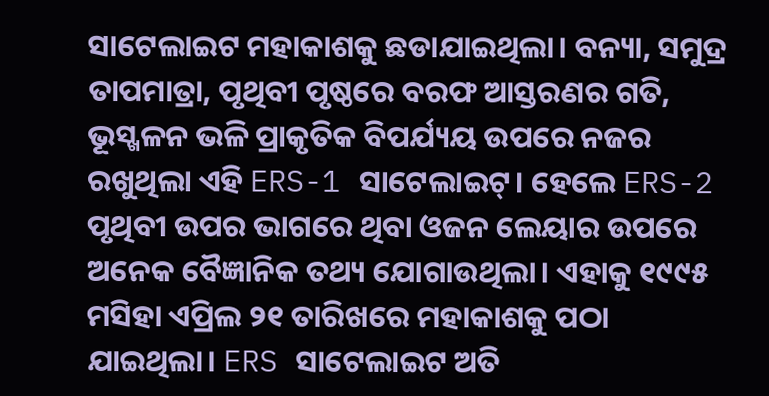ସାଟେଲାଇଟ ମହାକାଶକୁ ଛଡାଯାଇଥିଲା। ବନ୍ୟା, ସମୁଦ୍ର ତାପମାତ୍ରା, ପୃଥିବୀ ପୃଷ୍ଠରେ ବରଫ ଆସ୍ତରଣର ଗତି, ଭୂସ୍ଖଳନ ଭଳି ପ୍ରାକୃତିକ ବିପର୍ଯ୍ୟୟ ଉପରେ ନଜର ରଖୁଥିଲା ଏହି ERS-1 ସାଟେଲାଇଟ୍‌। ହେଲେ ERS-2 ପୃଥିବୀ ଉପର ଭାଗରେ ଥିବା ଓଜନ ଲେୟାର ଉପରେ ଅନେକ ବୈଜ୍ଞାନିକ ତଥ୍ୟ ଯୋଗାଉଥିଲା। ଏହାକୁ ୧୯୯୫ ମସିହା ଏପ୍ରିଲ ୨୧ ତାରିଖରେ ମହାକାଶକୁ ପଠା ଯାଇଥିଲା। ERS ସାଟେଲାଇଟ ଅତି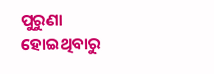ପୁରୁଣା ହୋଇଥିବାରୁ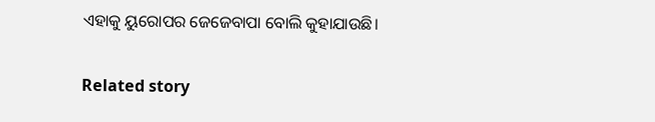ଏହାକୁ ୟୁରୋପର ଜେଜେବାପା ବୋଲି କୁହାଯାଉଛି।

Related story